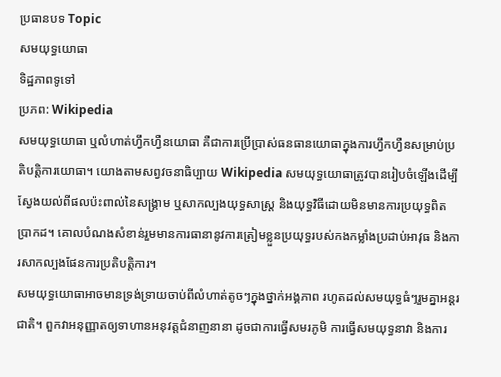ប្រធានបទ Topic
សមយុទ្ធយោធា
ទិដ្ឋភាពទូទៅ
ប្រភព: Wikipedia
សមយុទ្ធយោធា ឬលំហាត់ហ្វឹកហ្វឺនយោធា គឺជាការប្រើប្រាស់ធនធានយោធាក្នុងការហ្វឹកហ្វឺនសម្រាប់ប្រតិបត្តិការយោធា។ យោងតាមសព្វវចនាធិប្បាយ Wikipedia សមយុទ្ធយោធាត្រូវបានរៀបចំឡើងដើម្បីស្វែងយល់ពីផលប៉ះពាល់នៃសង្គ្រាម ឬសាកល្បងយុទ្ធសាស្ត្រ និងយុទ្ធវិធីដោយមិនមានការប្រយុទ្ធពិតប្រាកដ។ គោលបំណងសំខាន់រួមមានការធានានូវការត្រៀមខ្លួនប្រយុទ្ធរបស់កងកម្លាំងប្រដាប់អាវុធ និងការសាកល្បងផែនការប្រតិបត្តិការ។
សមយុទ្ធយោធាអាចមានទ្រង់ទ្រាយចាប់ពីលំហាត់តូចៗក្នុងថ្នាក់អង្គភាព រហូតដល់សមយុទ្ធធំៗរួមគ្នាអន្តរជាតិ។ ពួកវាអនុញ្ញាតឲ្យទាហានអនុវត្តជំនាញនានា ដូចជាការធ្វើសមរភូមិ ការធ្វើសមយុទ្ធនាវា និងការ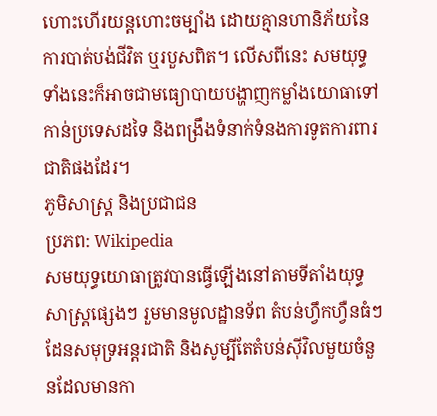ហោះហើរយន្តហោះចម្បាំង ដោយគ្មានហានិភ័យនៃការបាត់បង់ជីវិត ឬរបួសពិត។ លើសពីនេះ សមយុទ្ធទាំងនេះក៏អាចជាមធ្យោបាយបង្ហាញកម្លាំងយោធាទៅកាន់ប្រទេសដទៃ និងពង្រឹងទំនាក់ទំនងការទូតការពារជាតិផងដែរ។
ភូមិសាស្ត្រ និងប្រជាជន
ប្រភព: Wikipedia
សមយុទ្ធយោធាត្រូវបានធ្វើឡើងនៅតាមទីតាំងយុទ្ធសាស្ត្រផ្សេងៗ រួមមានមូលដ្ឋានទ័ព តំបន់ហ្វឹកហ្វឺនធំៗ ដែនសមុទ្រអន្តរជាតិ និងសូម្បីតែតំបន់ស៊ីវិលមួយចំនួនដែលមានកា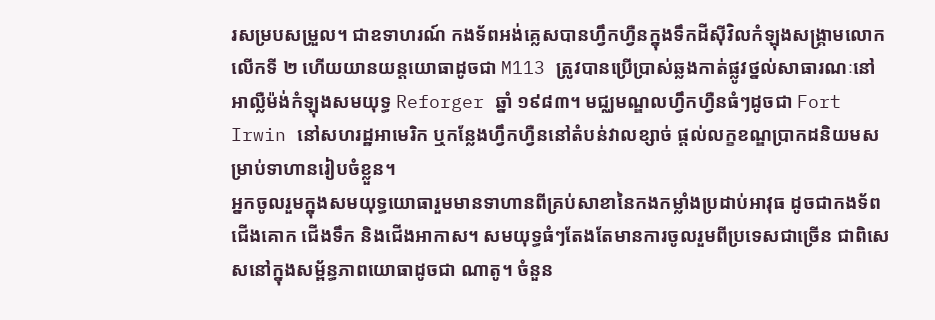រសម្របសម្រួល។ ជាឧទាហរណ៍ កងទ័ពអង់គ្លេសបានហ្វឹកហ្វឺនក្នុងទឹកដីស៊ីវិលកំឡុងសង្គ្រាមលោកលើកទី ២ ហើយយានយន្តយោធាដូចជា M113 ត្រូវបានប្រើប្រាស់ឆ្លងកាត់ផ្លូវថ្នល់សាធារណៈនៅអាល្លឺម៉ង់កំឡុងសមយុទ្ធ Reforger ឆ្នាំ ១៩៨៣។ មជ្ឈមណ្ឌលហ្វឹកហ្វឺនធំៗដូចជា Fort Irwin នៅសហរដ្ឋអាមេរិក ឬកន្លែងហ្វឹកហ្វឺននៅតំបន់វាលខ្សាច់ ផ្ដល់លក្ខខណ្ឌប្រាកដនិយមសម្រាប់ទាហានរៀបចំខ្លួន។
អ្នកចូលរួមក្នុងសមយុទ្ធយោធារួមមានទាហានពីគ្រប់សាខានៃកងកម្លាំងប្រដាប់អាវុធ ដូចជាកងទ័ពជើងគោក ជើងទឹក និងជើងអាកាស។ សមយុទ្ធធំៗតែងតែមានការចូលរួមពីប្រទេសជាច្រើន ជាពិសេសនៅក្នុងសម្ព័ន្ធភាពយោធាដូចជា ណាតូ។ ចំនួន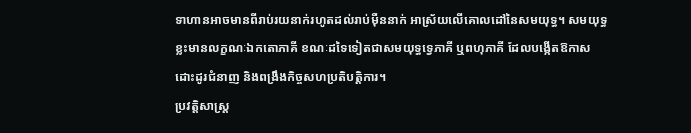ទាហានអាចមានពីរាប់រយនាក់រហូតដល់រាប់ម៉ឺននាក់ អាស្រ័យលើគោលដៅនៃសមយុទ្ធ។ សមយុទ្ធខ្លះមានលក្ខណៈឯកតោភាគី ខណៈដទៃទៀតជាសមយុទ្ធទ្វេភាគី ឬពហុភាគី ដែលបង្កើតឱកាសដោះដូរជំនាញ និងពង្រឹងកិច្ចសហប្រតិបត្តិការ។
ប្រវត្តិសាស្ត្រ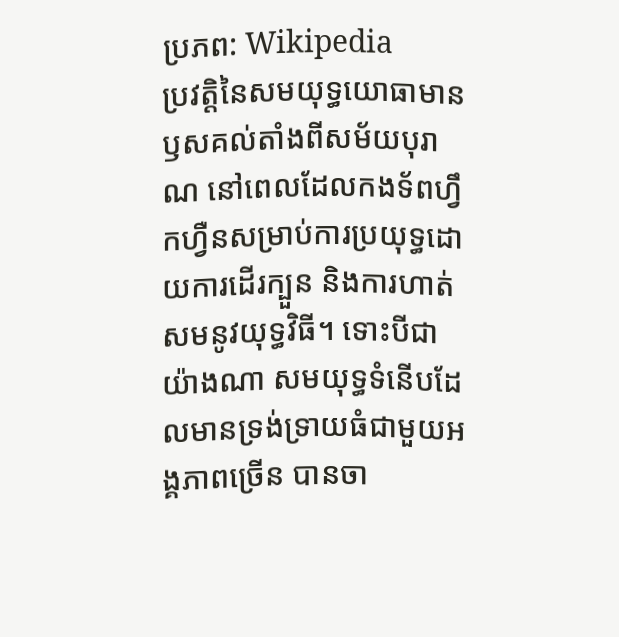ប្រភព: Wikipedia
ប្រវត្តិនៃសមយុទ្ធយោធាមានឫសគល់តាំងពីសម័យបុរាណ នៅពេលដែលកងទ័ពហ្វឹកហ្វឺនសម្រាប់ការប្រយុទ្ធដោយការដើរក្បួន និងការហាត់សមនូវយុទ្ធវិធី។ ទោះបីជាយ៉ាងណា សមយុទ្ធទំនើបដែលមានទ្រង់ទ្រាយធំជាមួយអង្គភាពច្រើន បានចា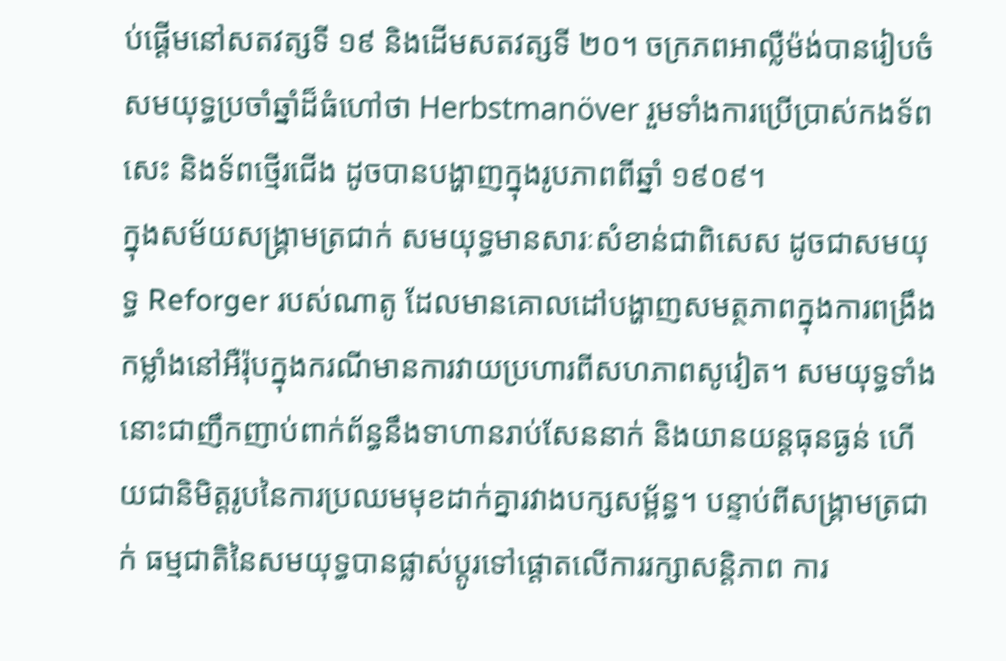ប់ផ្ដើមនៅសតវត្សទី ១៩ និងដើមសតវត្សទី ២០។ ចក្រភពអាល្លឺម៉ង់បានរៀបចំសមយុទ្ធប្រចាំឆ្នាំដ៏ធំហៅថា Herbstmanöver រួមទាំងការប្រើប្រាស់កងទ័ពសេះ និងទ័ពថ្មើរជើង ដូចបានបង្ហាញក្នុងរូបភាពពីឆ្នាំ ១៩០៩។
ក្នុងសម័យសង្គ្រាមត្រជាក់ សមយុទ្ធមានសារៈសំខាន់ជាពិសេស ដូចជាសមយុទ្ធ Reforger របស់ណាតូ ដែលមានគោលដៅបង្ហាញសមត្ថភាពក្នុងការពង្រឹងកម្លាំងនៅអឺរ៉ុបក្នុងករណីមានការវាយប្រហារពីសហភាពសូវៀត។ សមយុទ្ធទាំងនោះជាញឹកញាប់ពាក់ព័ន្ធនឹងទាហានរាប់សែននាក់ និងយានយន្តធុនធ្ងន់ ហើយជានិមិត្តរូបនៃការប្រឈមមុខដាក់គ្នារវាងបក្សសម្ព័ន្ធ។ បន្ទាប់ពីសង្គ្រាមត្រជាក់ ធម្មជាតិនៃសមយុទ្ធបានផ្លាស់ប្ដូរទៅផ្ដោតលើការរក្សាសន្តិភាព ការ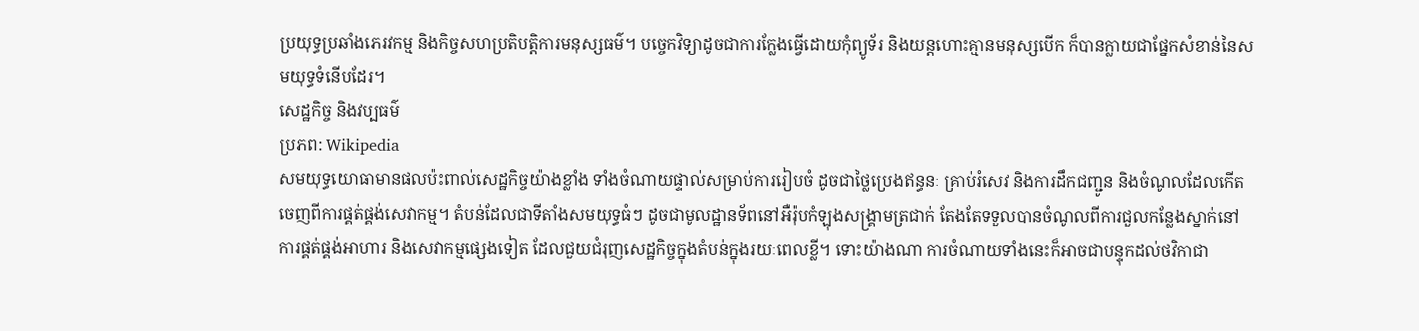ប្រយុទ្ធប្រឆាំងភេរវកម្ម និងកិច្ចសហប្រតិបត្តិការមនុស្សធម៌។ បច្ចេកវិទ្យាដូចជាការក្លែងធ្វើដោយកុំព្យូទ័រ និងយន្តហោះគ្មានមនុស្សបើក ក៏បានក្លាយជាផ្នែកសំខាន់នៃសមយុទ្ធទំនើបដែរ។
សេដ្ឋកិច្ច និងវប្បធម៌
ប្រភព: Wikipedia
សមយុទ្ធយោធាមានផលប៉ះពាល់សេដ្ឋកិច្ចយ៉ាងខ្លាំង ទាំងចំណាយផ្ទាល់សម្រាប់ការរៀបចំ ដូចជាថ្លៃប្រេងឥន្ធនៈ គ្រាប់រំសេវ និងការដឹកជញ្ជូន និងចំណូលដែលកើតចេញពីការផ្គត់ផ្គង់សេវាកម្ម។ តំបន់ដែលជាទីតាំងសមយុទ្ធធំៗ ដូចជាមូលដ្ឋានទ័ពនៅអឺរ៉ុបកំឡុងសង្គ្រាមត្រជាក់ តែងតែទទួលបានចំណូលពីការជួលកន្លែងស្នាក់នៅ ការផ្គត់ផ្គង់អាហារ និងសេវាកម្មផ្សេងទៀត ដែលជួយជំរុញសេដ្ឋកិច្ចក្នុងតំបន់ក្នុងរយៈពេលខ្លី។ ទោះយ៉ាងណា ការចំណាយទាំងនេះក៏អាចជាបន្ទុកដល់ថវិកាជា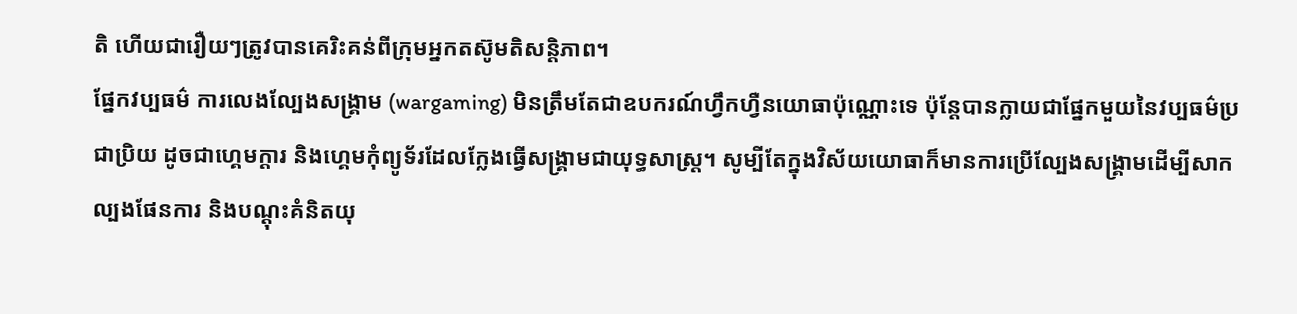តិ ហើយជារឿយៗត្រូវបានគេរិះគន់ពីក្រុមអ្នកតស៊ូមតិសន្តិភាព។
ផ្នែកវប្បធម៌ ការលេងល្បែងសង្គ្រាម (wargaming) មិនត្រឹមតែជាឧបករណ៍ហ្វឹកហ្វឺនយោធាប៉ុណ្ណោះទេ ប៉ុន្តែបានក្លាយជាផ្នែកមួយនៃវប្បធម៌ប្រជាប្រិយ ដូចជាហ្គេមក្ដារ និងហ្គេមកុំព្យូទ័រដែលក្លែងធ្វើសង្គ្រាមជាយុទ្ធសាស្ត្រ។ សូម្បីតែក្នុងវិស័យយោធាក៏មានការប្រើល្បែងសង្គ្រាមដើម្បីសាកល្បងផែនការ និងបណ្ដុះគំនិតយុ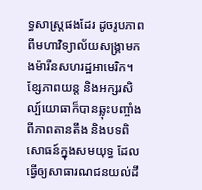ទ្ធសាស្ត្រផងដែរ ដូចរូបភាពពីមហាវិទ្យាល័យសង្គ្រាមកងម៉ារីនសហរដ្ឋអាមេរិក។ ខ្សែភាពយន្ត និងអក្សរសិល្ប៍យោធាក៏បានឆ្លុះបញ្ចាំងពីភាពតានតឹង និងបទពិសោធន៍ក្នុងសមយុទ្ធ ដែលធ្វើឲ្យសាធារណជនយល់ដឹ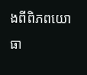ងពីពិភពយោធា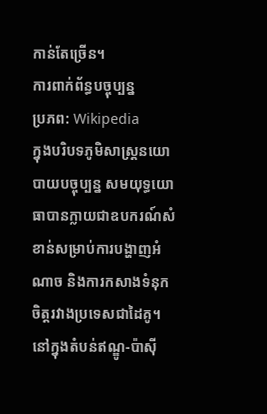កាន់តែច្រើន។
ការពាក់ព័ន្ធបច្ចុប្បន្ន
ប្រភព: Wikipedia
ក្នុងបរិបទភូមិសាស្ត្រនយោបាយបច្ចុប្បន្ន សមយុទ្ធយោធាបានក្លាយជាឧបករណ៍សំខាន់សម្រាប់ការបង្ហាញអំណាច និងការកសាងទំនុកចិត្តរវាងប្រទេសជាដៃគូ។ នៅក្នុងតំបន់ឥណ្ឌូ-ប៉ាស៊ី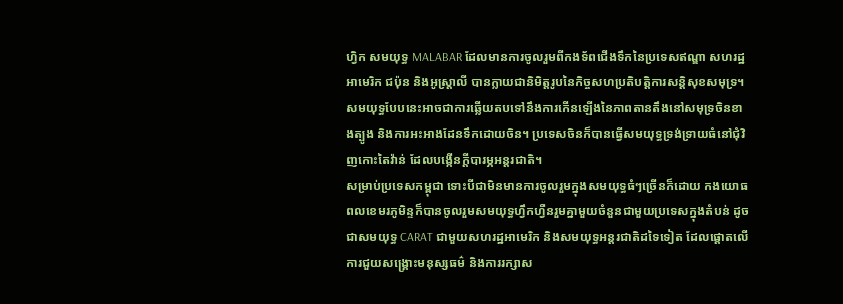ហ្វិក សមយុទ្ធ MALABAR ដែលមានការចូលរួមពីកងទ័ពជើងទឹកនៃប្រទេសឥណ្ឌា សហរដ្ឋអាមេរិក ជប៉ុន និងអូស្ត្រាលី បានក្លាយជានិមិត្តរូបនៃកិច្ចសហប្រតិបត្តិការសន្តិសុខសមុទ្រ។ សមយុទ្ធបែបនេះអាចជាការឆ្លើយតបទៅនឹងការកើនឡើងនៃភាពតានតឹងនៅសមុទ្រចិនខាងត្បូង និងការអះអាងដែនទឹកដោយចិន។ ប្រទេសចិនក៏បានធ្វើសមយុទ្ធទ្រង់ទ្រាយធំនៅជុំវិញកោះតៃវ៉ាន់ ដែលបង្កើនក្ដីបារម្ភអន្តរជាតិ។
សម្រាប់ប្រទេសកម្ពុជា ទោះបីជាមិនមានការចូលរួមក្នុងសមយុទ្ធធំៗច្រើនក៏ដោយ កងយោធពលខេមរភូមិន្ទក៏បានចូលរួមសមយុទ្ធហ្វឹកហ្វឺនរួមគ្នាមួយចំនួនជាមួយប្រទេសក្នុងតំបន់ ដូចជាសមយុទ្ធ CARAT ជាមួយសហរដ្ឋអាមេរិក និងសមយុទ្ធអន្តរជាតិដទៃទៀត ដែលផ្ដោតលើការជួយសង្គ្រោះមនុស្សធម៌ និងការរក្សាស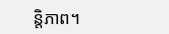ន្តិភាព។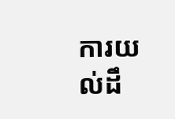ការយល់ដឹ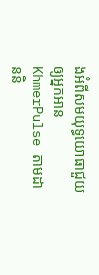ងអំពីសមយុទ្ធយោធាជួយឲ្យអ្នកអាន KhmerPulse តាមដាននិ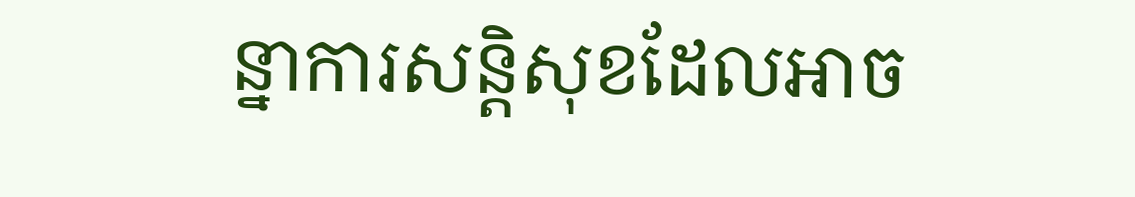ន្នាការសន្តិសុខដែលអាច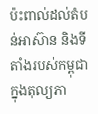ប៉ះពាល់ដល់តំបន់អាស៊ាន និងទីតាំងរបស់កម្ពុជាក្នុងតុល្យភា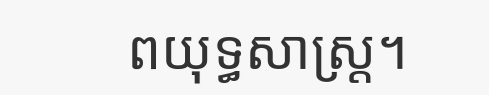ពយុទ្ធសាស្ត្រ។